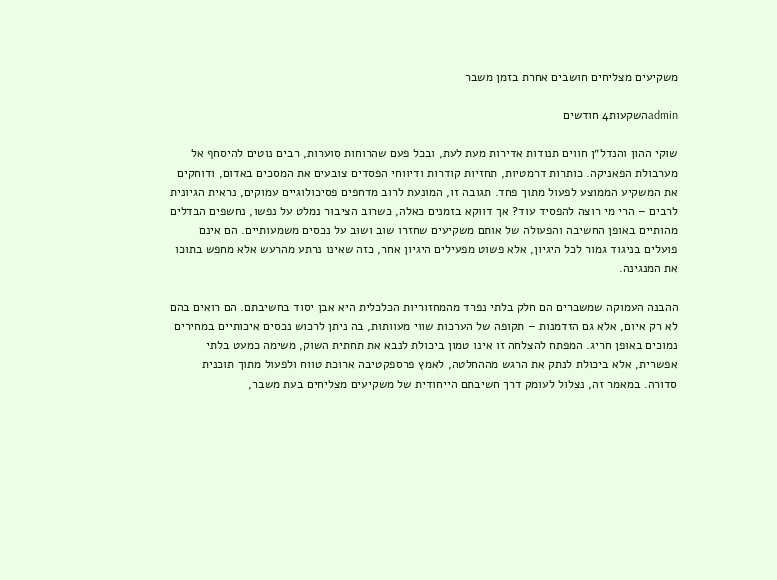משקיעים מצליחים חושבים אחרת בזמן משבר

adminהשקעות4 חודשים

שוקי ההון והנדל״ן חווים תנודות אדירות מעת לעת, ובכל פעם שהרוחות סוערות, רבים נוטים להיסחף אל מערבולת הפאניקה. כותרות דרמטיות, תחזיות קודרות ודיווחי הפסדים צובעים את המסכים באדום, ודוחקים את המשקיע הממוצע לפעול מתוך פחד. תגובה זו, המונעת לרוב מדחפים פסיכולוגיים עמוקים, נראית הגיונית לרבים – הרי מי רוצה להפסיד עוד? אך דווקא בזמנים כאלה, כשרוב הציבור נמלט על נפשו, נחשפים הבדלים מהותיים באופן החשיבה והפעולה של אותם משקיעים שחזרו שוב ושוב על נכסים משמעותיים. הם אינם פועלים בניגוד גמור לכל היגיון, אלא פשוט מפעילים היגיון אחר, כזה שאינו נרתע מהרעש אלא מחפש בתוכו את המנגינה.

ההבנה העמוקה שמשברים הם חלק בלתי נפרד מהמחזוריות הכלכלית היא אבן יסוד בחשיבתם. הם רואים בהם לא רק איום, אלא גם הזדמנות – תקופה של הערכות שווי מעוותות, בה ניתן לרכוש נכסים איכותיים במחירים נמוכים באופן חריג. המפתח להצלחה זו אינו טמון ביכולת לנבא את תחתית השוק, משימה כמעט בלתי אפשרית, אלא ביכולת לנתק את הרגש מההחלטה, לאמץ פרספקטיבה ארוכת טווח ולפעול מתוך תוכנית סדורה. במאמר זה, נצלול לעומק דרך חשיבתם הייחודית של משקיעים מצליחים בעת משבר,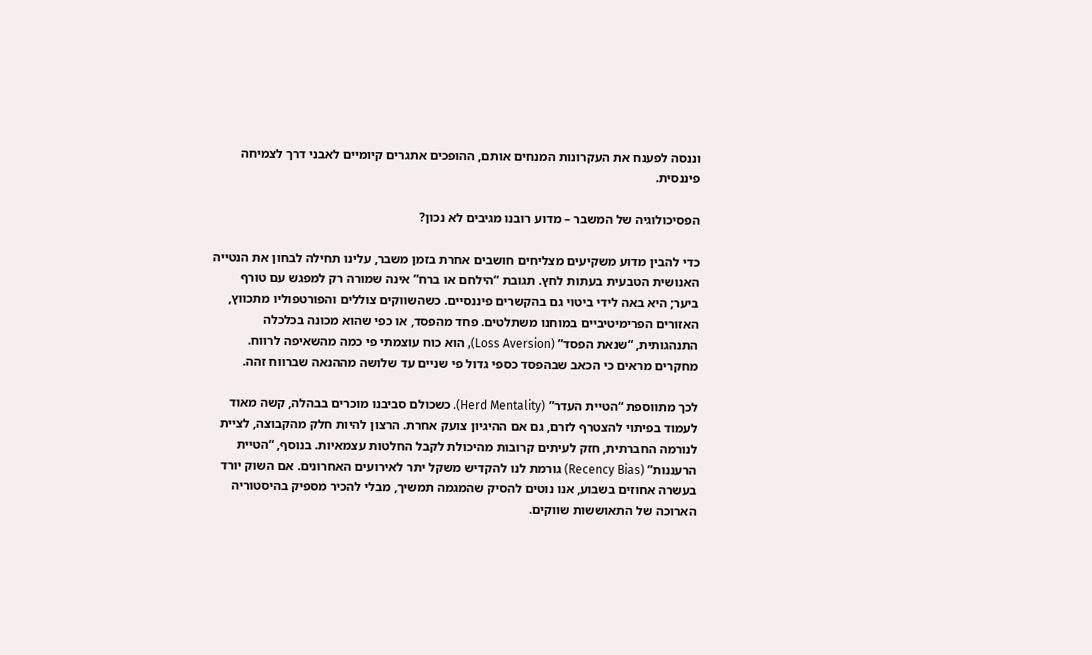וננסה לפענח את העקרונות המנחים אותם, ההופכים אתגרים קיומיים לאבני דרך לצמיחה פיננסית.

הפסיכולוגיה של המשבר – מדוע רובנו מגיבים לא נכון?

כדי להבין מדוע משקיעים מצליחים חושבים אחרת בזמן משבר, עלינו תחילה לבחון את הנטייה האנושית הטבעית בעתות לחץ. תגובת “הילחם או ברח” אינה שמורה רק למפגש עם טורף ביער; היא באה לידי ביטוי גם בהקשרים פיננסיים. כשהשווקים צוללים והפורטפוליו מתכווץ, האזורים הפרימיטיביים במוחנו משתלטים. פחד מהפסד, או כפי שהוא מכונה בכלכלה התנהגותית, “שנאת הפסד” (Loss Aversion), הוא כוח עוצמתי פי כמה מהשאיפה לרווח. מחקרים מראים כי הכאב שבהפסד כספי גדול פי שניים עד שלושה מההנאה שברווח זהה.

לכך מתווספת “הטיית העדר” (Herd Mentality). כשכולם סביבנו מוכרים בבהלה, קשה מאוד לעמוד בפיתוי להצטרף לזרם, גם אם ההיגיון צועק אחרת. הרצון להיות חלק מהקבוצה, לציית לנורמה החברתית, חזק לעיתים קרובות מהיכולת לקבל החלטות עצמאיות. בנוסף, “הטיית הרעננות” (Recency Bias) גורמת לנו להקדיש משקל יתר לאירועים האחרונים. אם השוק יורד בעשרה אחוזים בשבוע, אנו נוטים להסיק שהמגמה תמשיך, מבלי להכיר מספיק בהיסטוריה הארוכה של התאוששות שווקים.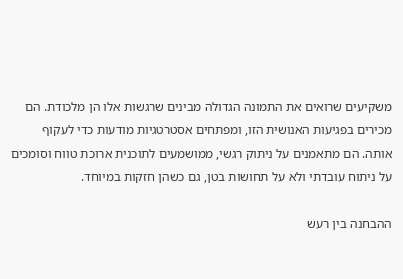משקיעים שרואים את התמונה הגדולה מבינים שרגשות אלו הן מלכודת. הם מכירים בפגיעות האנושית הזו, ומפתחים אסטרטגיות מודעות כדי לעקוף אותה. הם מתאמנים על ניתוק רגשי, ממושמעים לתוכנית ארוכת טווח וסומכים על ניתוח עובדתי ולא על תחושות בטן, גם כשהן חזקות במיוחד.

ההבחנה בין רעש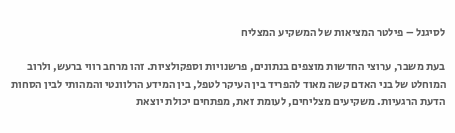לסיגנל – פילטר המציאות של המשקיע המצליח

בעת משבר, ערוצי החדשות מוצפים בנתונים, פרשנויות וספקולציות. זהו מרחב רווי ברעש, ולרוב המוחלט של בני האדם קשה מאוד להפריד בין העיקר לטפל, בין המידע הרלוונטי והמהותי לבין הסחות הדעת הרגעיות. משקיעים מצליחים, לעומת זאת, מפתחים יכולת יוצאת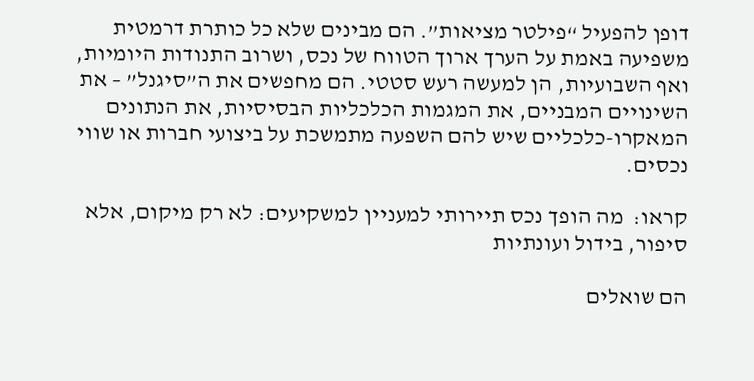דופן להפעיל “פילטר מציאות”. הם מבינים שלא כל כותרת דרמטית משפיעה באמת על הערך ארוך הטווח של נכס, ושרוב התנודות היומיות, ואף השבועיות, הן למעשה רעש סטטי. הם מחפשים את ה”סיגנל” – את השינויים המבניים, את המגמות הכלכליות הבסיסיות, את הנתונים המאקרו-כלכליים שיש להם השפעה מתמשכת על ביצועי חברות או שווי נכסים.

קראו:  מה הופך נכס תיירותי למעניין למשקיעים: לא רק מיקום, אלא סיפור, בידול ועונתיות

הם שואלים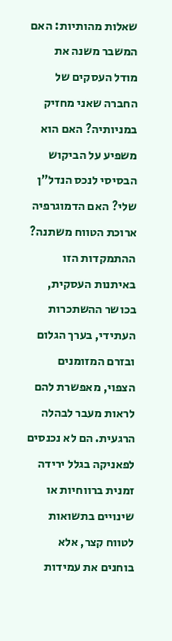שאלות מהותיות: האם המשבר משנה את מודל העסקים של החברה שאני מחזיק במניותיה? האם הוא משפיע על הביקוש הבסיסי לנכס הנדל”ן שלי? האם הדמוגרפיה ארוכת הטווח משתנה? ההתמקדות הזו באיתנות העסקית, בכושר ההשתכרות העתידי, בערך הגלום ובזרם המזומנים הצפוי, מאפשרת להם לראות מעבר לבהלה הרגעית. הם לא נכנסים לפאניקה בגלל ירידה זמנית ברווחיות או שינויים בתשואות לטווח קצר, אלא בוחנים את עמידות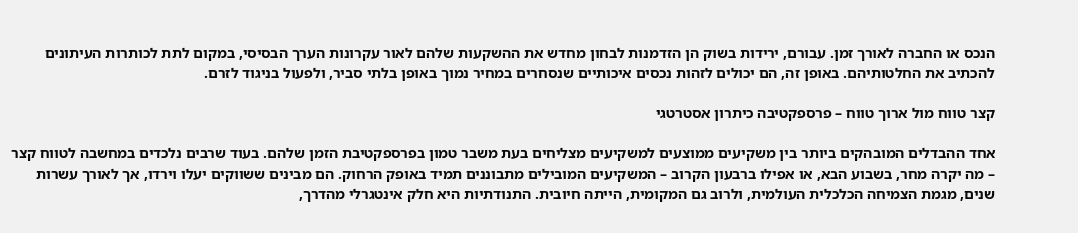הנכס או החברה לאורך זמן. עבורם, ירידות בשוק הן הזדמנות לבחון מחדש את ההשקעות שלהם לאור עקרונות הערך הבסיסי, במקום לתת לכותרות העיתונים להכתיב את החלטותיהם. באופן זה, הם יכולים לזהות נכסים איכותיים שנסחרים במחיר נמוך באופן בלתי סביר, ולפעול בניגוד לזרם.

קצר טווח מול ארוך טווח – פרספקטיבה כיתרון אסטרטגי

אחד ההבדלים המובהקים ביותר בין משקיעים ממוצעים למשקיעים מצליחים בעת משבר טמון בפרספקטיבת הזמן שלהם. בעוד שרבים נלכדים במחשבה לטווח קצר – מה יקרה מחר, בשבוע הבא, או אפילו ברבעון הקרוב – המשקיעים המובילים מתבוננים תמיד באופק הרחוק. הם מבינים ששווקים יעלו וירדו, אך לאורך עשרות שנים, מגמת הצמיחה הכלכלית העולמית, ולרוב גם המקומית, הייתה חיובית. התנודתיות היא חלק אינטגרלי מהדרך,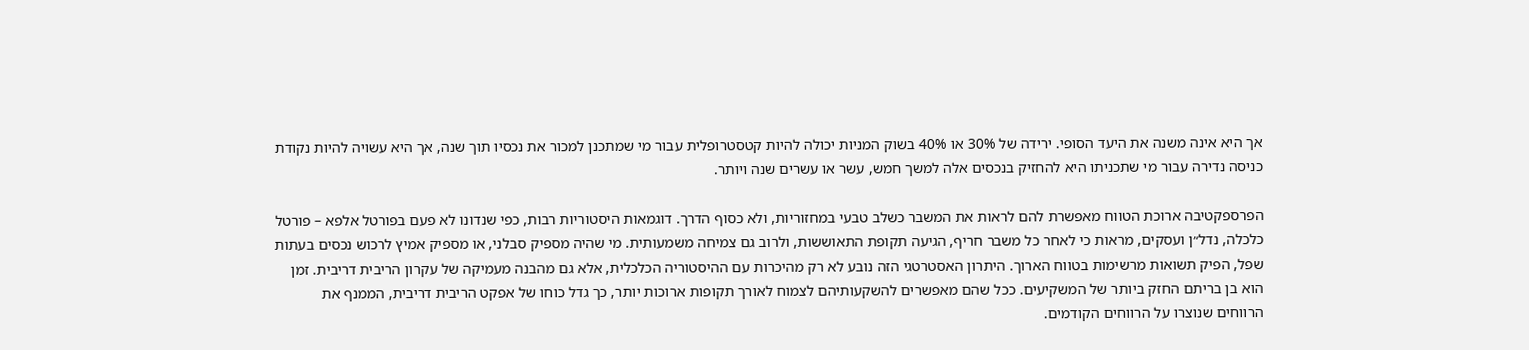אך היא אינה משנה את היעד הסופי. ירידה של 30% או 40% בשוק המניות יכולה להיות קטסטרופלית עבור מי שמתכנן למכור את נכסיו תוך שנה, אך היא עשויה להיות נקודת כניסה נדירה עבור מי שתכניתו היא להחזיק בנכסים אלה למשך חמש, עשר או עשרים שנה ויותר.

הפרספקטיבה ארוכת הטווח מאפשרת להם לראות את המשבר כשלב טבעי במחזוריות, ולא כסוף הדרך. דוגמאות היסטוריות רבות, כפי שנדונו לא פעם בפורטל אלפא – פורטל כלכלה, נדל״ן ועסקים, מראות כי לאחר כל משבר חריף, הגיעה תקופת התאוששות, ולרוב גם צמיחה משמעותית. מי שהיה מספיק סבלני, או מספיק אמיץ לרכוש נכסים בעתות שפל, הפיק תשואות מרשימות בטווח הארוך. היתרון האסטרטגי הזה נובע לא רק מהיכרות עם ההיסטוריה הכלכלית, אלא גם מהבנה מעמיקה של עקרון הריבית דריבית. זמן הוא בן בריתם החזק ביותר של המשקיעים. ככל שהם מאפשרים להשקעותיהם לצמוח לאורך תקופות ארוכות יותר, כך גדל כוחו של אפקט הריבית דריבית, הממנף את הרווחים שנוצרו על הרווחים הקודמים.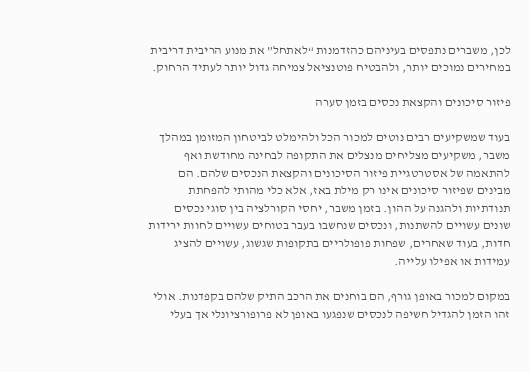לכן, משברים נתפסים בעיניהם כהזדמנות “לאתחל” את מנוע הריבית דריבית במחירים נמוכים יותר, ולהבטיח פוטנציאל צמיחה גדול יותר לעתיד הרחוק.

פיזור סיכונים והקצאת נכסים בזמן סערה

בעוד שמשקיעים רבים נוטים למכור הכל ולהימלט לביטחון המזומן במהלך משבר, משקיעים מצליחים מנצלים את התקופה לבחינה מחודשת ואף להתאמה של אסטרטגיית פיזור הסיכונים והקצאת הנכסים שלהם. הם מבינים שפיזור סיכונים אינו רק מילת באז, אלא כלי מהותי להפחתת תנודתיות ולהגנה על ההון. בזמן משבר, יחסי הקורלציה בין סוגי נכסים שונים עשויים להשתנות, ונכסים שנחשבו בעבר בטוחים עשויים לחוות ירידות חדות, בעוד שאחרים, שפחות פופולריים בתקופות שגשוג, עשויים להציג עמידות או אפילו עלייה.

במקום למכור באופן גורף, הם בוחנים את הרכב התיק שלהם בקפדנות. אולי זהו הזמן להגדיל חשיפה לנכסים שנפגעו באופן לא פרופורציונלי אך בעלי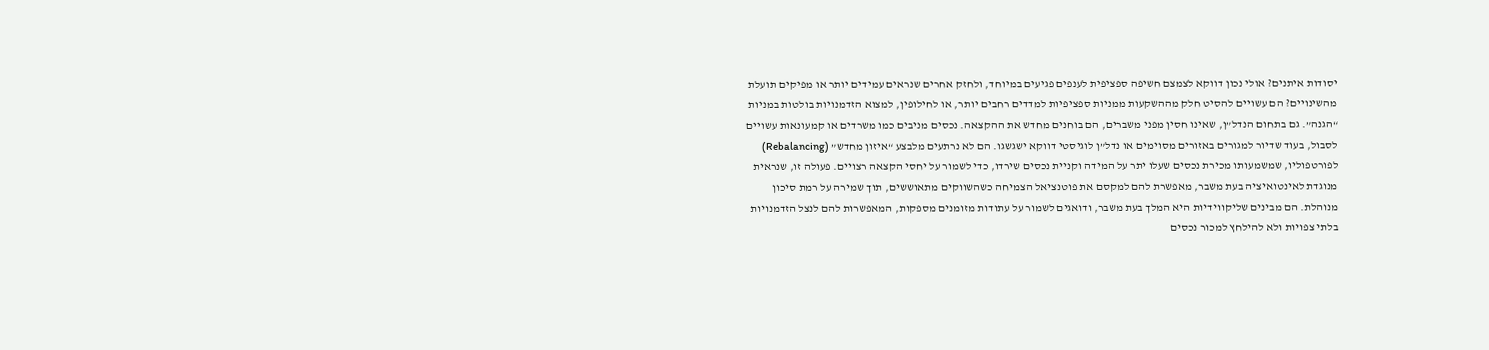יסודות איתנים? אולי נכון דווקא לצמצם חשיפה ספציפית לענפים פגיעים במיוחד, ולחזק אחרים שנראים עמידים יותר או מפיקים תועלת מהשינויים? הם עשויים להסיט חלק מההשקעות ממניות ספציפיות למדדים רחבים יותר, או לחילופין, למצוא הזדמנויות בולטות במניות “הגנה”. גם בתחום הנדל”ן, שאינו חסין מפני משברים, הם בוחנים מחדש את ההקצאה. נכסים מניבים כמו משרדים או קמעונאות עשויים לסבול, בעוד שדיור למגורים באזורים מסוימים או נדל”ן לוגיסטי דווקא ישגשגו. הם לא נרתעים מלבצע “איזון מחדש” (Rebalancing) לפורטפוליו, שמשמעותו מכירת נכסים שעלו יתר על המידה וקניית נכסים שירדו, כדי לשמור על יחסי הקצאה רצויים. פעולה זו, שנראית מנוגדת לאינטואיציה בעת משבר, מאפשרת להם למקסם את פוטנציאל הצמיחה כשהשווקים מתאוששים, תוך שמירה על רמת סיכון מנוהלת. הם מבינים שליקווידיות היא המלך בעת משבר, ודואגים לשמור על עתודות מזומנים מספקות, המאפשרות להם לנצל הזדמנויות בלתי צפויות ולא להילחץ למכור נכסים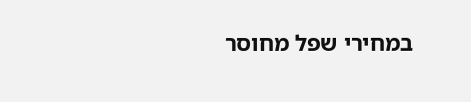במחירי שפל מחוסר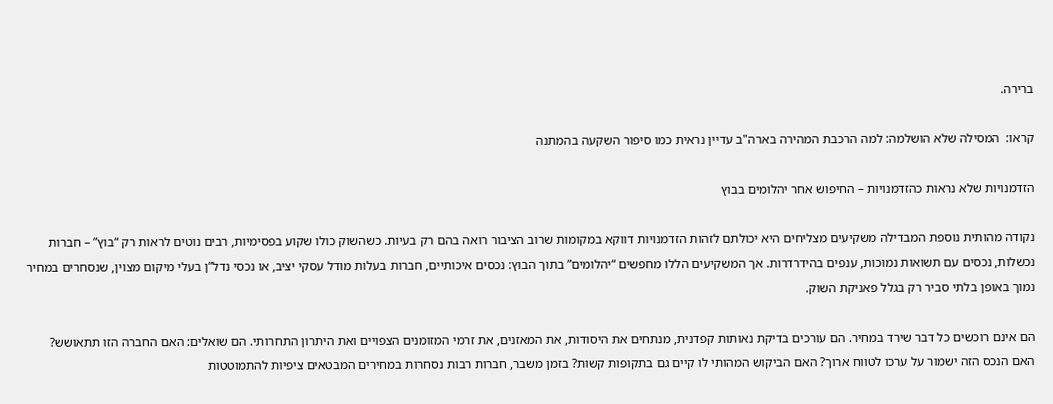ברירה.

קראו:  המסילה שלא הושלמה: למה הרכבת המהירה בארה"ב עדיין נראית כמו סיפור השקעה בהמתנה

הזדמנויות שלא נראות כהזדמנויות – החיפוש אחר יהלומים בבוץ

נקודה מהותית נוספת המבדילה משקיעים מצליחים היא יכולתם לזהות הזדמנויות דווקא במקומות שרוב הציבור רואה בהם רק בעיות. כשהשוק כולו שקוע בפסימיות, רבים נוטים לראות רק “בוץ” – חברות נכשלות, נכסים עם תשואות נמוכות, ענפים בהידרדרות. אך המשקיעים הללו מחפשים “יהלומים” בתוך הבוץ: נכסים איכותיים, חברות בעלות מודל עסקי יציב, או נכסי נדל”ן בעלי מיקום מצוין, שנסחרים במחיר נמוך באופן בלתי סביר רק בגלל פאניקת השוק.

הם אינם רוכשים כל דבר שירד במחיר. הם עורכים בדיקת נאותות קפדנית, מנתחים את היסודות, את המאזנים, את זרמי המזומנים הצפויים ואת היתרון התחרותי. הם שואלים: האם החברה הזו תתאושש? האם הנכס הזה ישמור על ערכו לטווח ארוך? האם הביקוש המהותי לו קיים גם בתקופות קשות? בזמן משבר, חברות רבות נסחרות במחירים המבטאים ציפיות להתמוטטות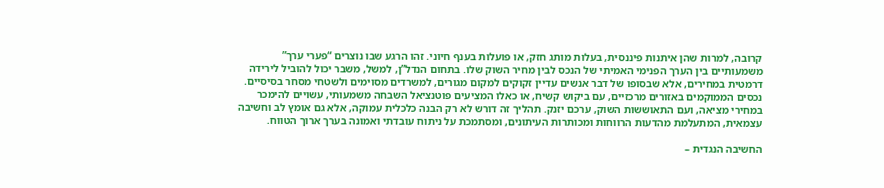קרובה, למרות שהן איתנות פיננסית, בעלות מותג חזק, או פועלות בענף חיוני. זהו הרגע שבו נוצרים “פערי ערך” משמעותיים בין הערך הפנימי האמיתי של הנכס לבין מחיר השוק שלו. בתחום הנדל”ן, למשל, משבר יכול להוביל לירידה דרמטית במחירים, אלא שבסופו של דבר אנשים עדיין זקוקים למקום מגורים, למשרדים מסוימים ולשטחי מסחר בסיסיים. נכסים הממוקמים באזורים מרכזיים, עם ביקוש קשיח, או כאלו המציעים פוטנציאל השבחה משמעותי, עשויים להימכר במחירי מציאה, ועם התאוששות השוק, ערכם יזנק. תהליך זה דורש לא רק הבנה כלכלית עמוקה, אלא גם אומץ לב וחשיבה עצמאית, המתעלמת מהדעות הרווחות ומכותרות העיתונים, ומסתמכת על ניתוח עובדתי ואמונה בערך ארוך הטווח.

החשיבה הנגדית –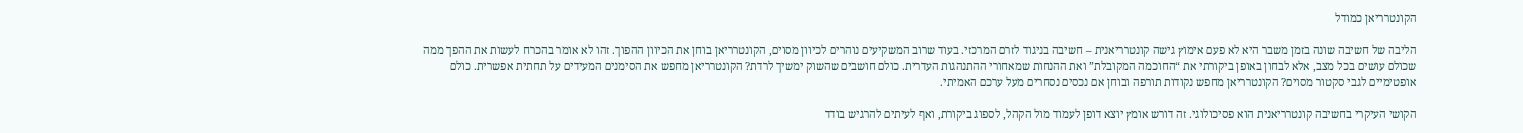הקונטרריאן כמודל

הליבה של חשיבה שונה בזמן משבר היא לא פעם אימוץ גישה קונטרריאנית – חשיבה בניגוד לזרם המרכזי. בעוד שרוב המשקיעים נוהרים לכיוון מסוים, הקונטרריאן בוחן את הכיוון ההפוך. זהו לא אומר בהכרח לעשות את ההפך ממה שכולם עושים בכל מצב, אלא לבחון באופן ביקורתי את “החוכמה המקובלת” ואת ההנחות שמאחורי ההתנהגות העדרית. כולם חושבים שהשוק ימשיך לרדת? הקונטרריאן מחפש את הסימנים המעידים על תחתית אפשרית. כולם אופטימיים לגבי סקטור מסוים? הקונטרריאן מחפש נקודות תורפה ובוחן אם נכסים נסחרים מעל ערכם האמיתי.

הקושי העיקרי בחשיבה קונטרריאנית הוא פסיכולוגי. זה דורש אומץ יוצא דופן לעמוד מול הקהל, לספוג ביקורת, ואף לעיתים להרגיש בודד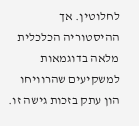לחלוטין. אך ההיסטוריה הכלכלית מלאה בדוגמאות למשקיעים שהרוויחו הון עתק בזכות גישה זו.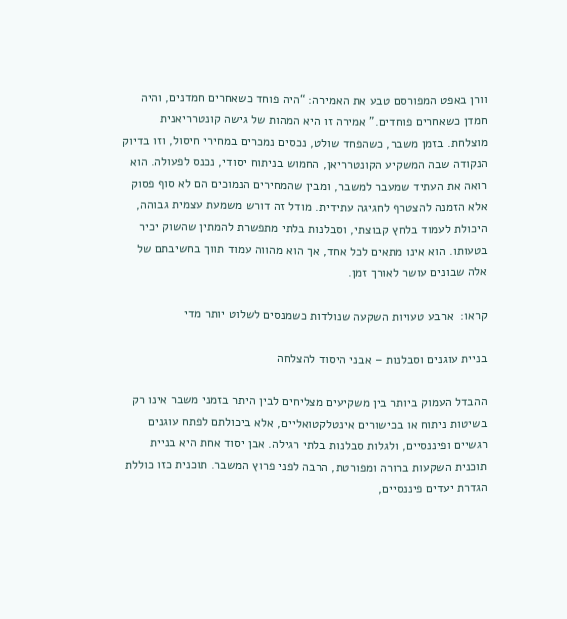וורן באפט המפורסם טבע את האמירה: “היה פוחד כשאחרים חמדנים, והיה חמדן כשאחרים פוחדים.” אמירה זו היא המהות של גישה קונטרריאנית מוצלחת. בזמן משבר, כשהפחד שולט, נכסים נמכרים במחירי חיסול, וזו בדיוק הנקודה שבה המשקיע הקונטרריאן, החמוש בניתוח יסודי, נכנס לפעולה. הוא רואה את העתיד שמעבר למשבר, ומבין שהמחירים הנמוכים הם לא סוף פסוק אלא הזמנה להצטרף לחגיגה עתידית. מודל זה דורש משמעת עצמית גבוהה, היכולת לעמוד בלחץ קבוצתי, וסבלנות בלתי מתפשרת להמתין שהשוק יכיר בטעותו. הוא אינו מתאים לכל אחד, אך הוא מהווה עמוד תווך בחשיבתם של אלה שבונים עושר לאורך זמן.

קראו:  ארבע טעויות השקעה שנולדות כשמנסים לשלוט יותר מדי

בניית עוגנים וסבלנות – אבני היסוד להצלחה

ההבדל העמוק ביותר בין משקיעים מצליחים לבין היתר בזמני משבר אינו רק בשיטות ניתוח או בכישורים אינטלקטואליים, אלא ביכולתם לפתח עוגנים רגשיים ופיננסיים, ולגלות סבלנות בלתי רגילה. אבן יסוד אחת היא בניית תוכנית השקעות ברורה ומפורטת, הרבה לפני פרוץ המשבר. תוכנית כזו כוללת הגדרת יעדים פיננסיים,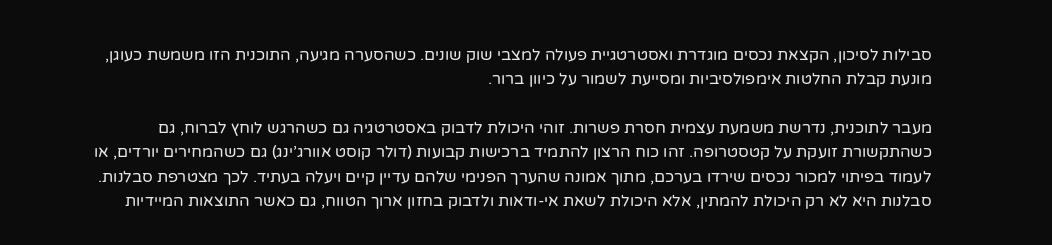סבילות לסיכון, הקצאת נכסים מוגדרת ואסטרטגיית פעולה למצבי שוק שונים. כשהסערה מגיעה, התוכנית הזו משמשת כעוגן, מונעת קבלת החלטות אימפולסיביות ומסייעת לשמור על כיוון ברור.

מעבר לתוכנית, נדרשת משמעת עצמית חסרת פשרות. זוהי היכולת לדבוק באסטרטגיה גם כשהרגש לוחץ לברוח, גם כשהתקשורת זועקת על קטסטרופה. זהו כוח הרצון להתמיד ברכישות קבועות (דולר קוסט אוורג’ינג) גם כשהמחירים יורדים, או לעמוד בפיתוי למכור נכסים שירדו בערכם, מתוך אמונה שהערך הפנימי שלהם עדיין קיים ויעלה בעתיד. לכך מצטרפת סבלנות. סבלנות היא לא רק היכולת להמתין, אלא היכולת לשאת אי-ודאות ולדבוק בחזון ארוך הטווח, גם כאשר התוצאות המיידיות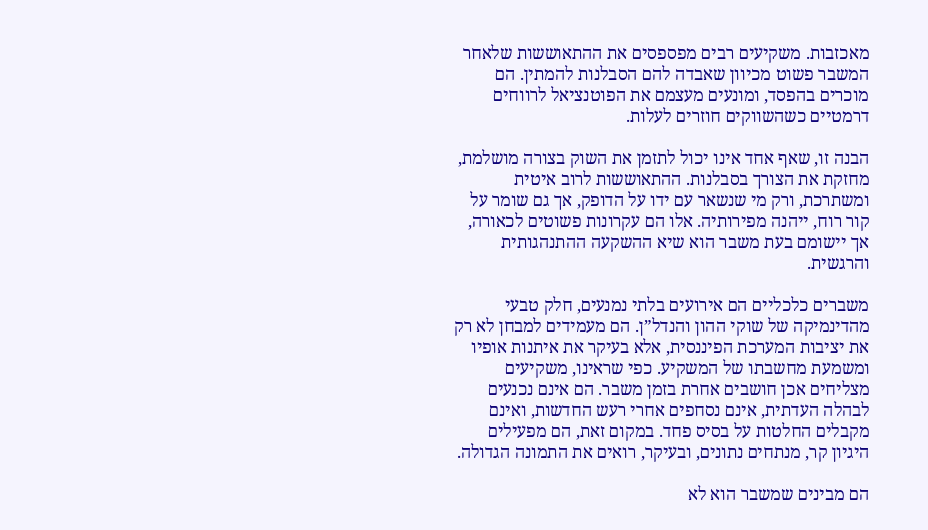מאכזבות. משקיעים רבים מפספסים את ההתאוששות שלאחר המשבר פשוט מכיוון שאבדה להם הסבלנות להמתין. הם מוכרים בהפסד, ומונעים מעצמם את הפוטנציאל לרווחים דרמטיים כשהשווקים חוזרים לעלות.

הבנה זו, שאף אחד אינו יכול לתזמן את השוק בצורה מושלמת, מחזקת את הצורך בסבלנות. ההתאוששות לרוב איטית ומשתרכת, ורק מי שנשאר עם ידו על הדופק, אך גם שומר על קור רוח, ייהנה מפירותיה. אלו הם עקרונות פשוטים לכאורה, אך יישומם בעת משבר הוא שיא ההשקעה ההתנהגותית והרגשית.

משברים כלכליים הם אירועים בלתי נמנעים, חלק טבעי מהדינמיקה של שוקי ההון והנדל”ן. הם מעמידים למבחן לא רק את יציבות המערכת הפיננסית, אלא בעיקר את איתנות אופיו ומשמעת מחשבתו של המשקיע. כפי שראינו, משקיעים מצליחים אכן חושבים אחרת בזמן משבר. הם אינם נכנעים לבהלה העדתית, אינם נסחפים אחרי רעש החדשות, ואינם מקבלים החלטות על בסיס פחד. במקום זאת, הם מפעילים היגיון קר, מנתחים נתונים, ובעיקר, רואים את התמונה הגדולה.

הם מבינים שמשבר הוא לא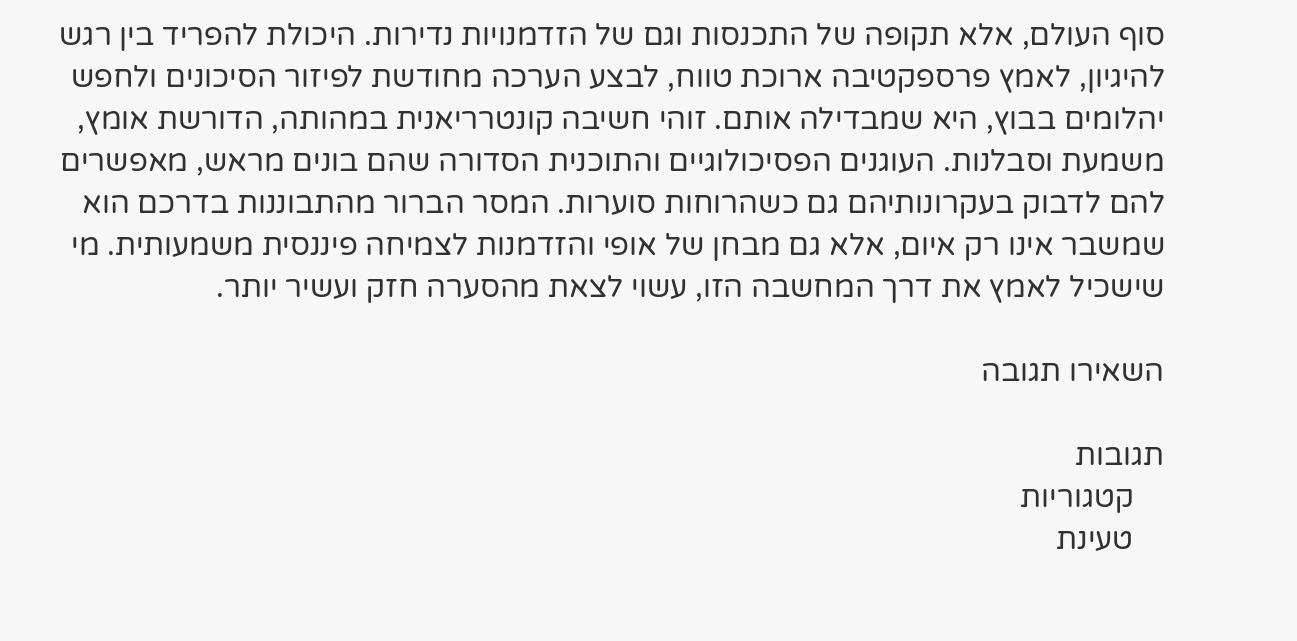סוף העולם, אלא תקופה של התכנסות וגם של הזדמנויות נדירות. היכולת להפריד בין רגש להיגיון, לאמץ פרספקטיבה ארוכת טווח, לבצע הערכה מחודשת לפיזור הסיכונים ולחפש יהלומים בבוץ, היא שמבדילה אותם. זוהי חשיבה קונטרריאנית במהותה, הדורשת אומץ, משמעת וסבלנות. העוגנים הפסיכולוגיים והתוכנית הסדורה שהם בונים מראש, מאפשרים להם לדבוק בעקרונותיהם גם כשהרוחות סוערות. המסר הברור מהתבוננות בדרכם הוא שמשבר אינו רק איום, אלא גם מבחן של אופי והזדמנות לצמיחה פיננסית משמעותית. מי שישכיל לאמץ את דרך המחשבה הזו, עשוי לצאת מהסערה חזק ועשיר יותר.

השאירו תגובה

תגובות
    קטגוריות
    טעינת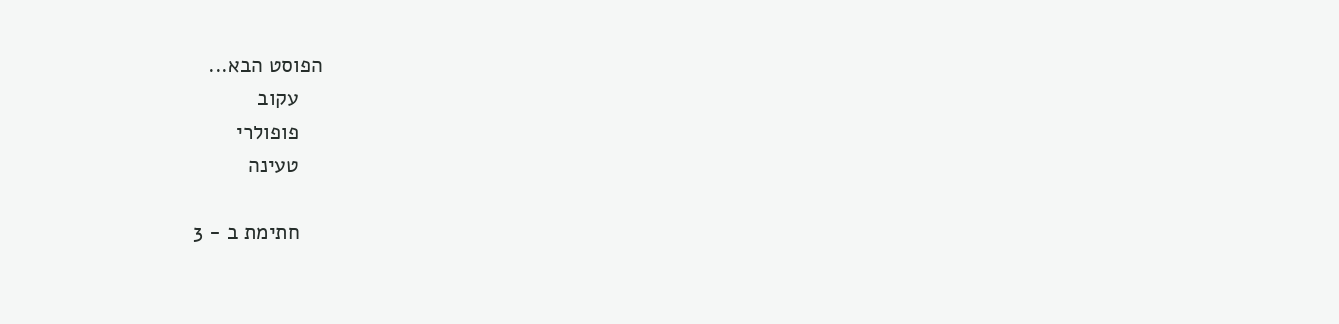הפוסט הבא...
    עקוב
    פופולרי
    טעינה

    חתימת ב - 3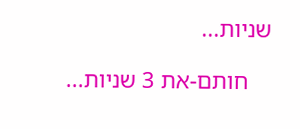שניות...

    חותם-את 3 שניות...